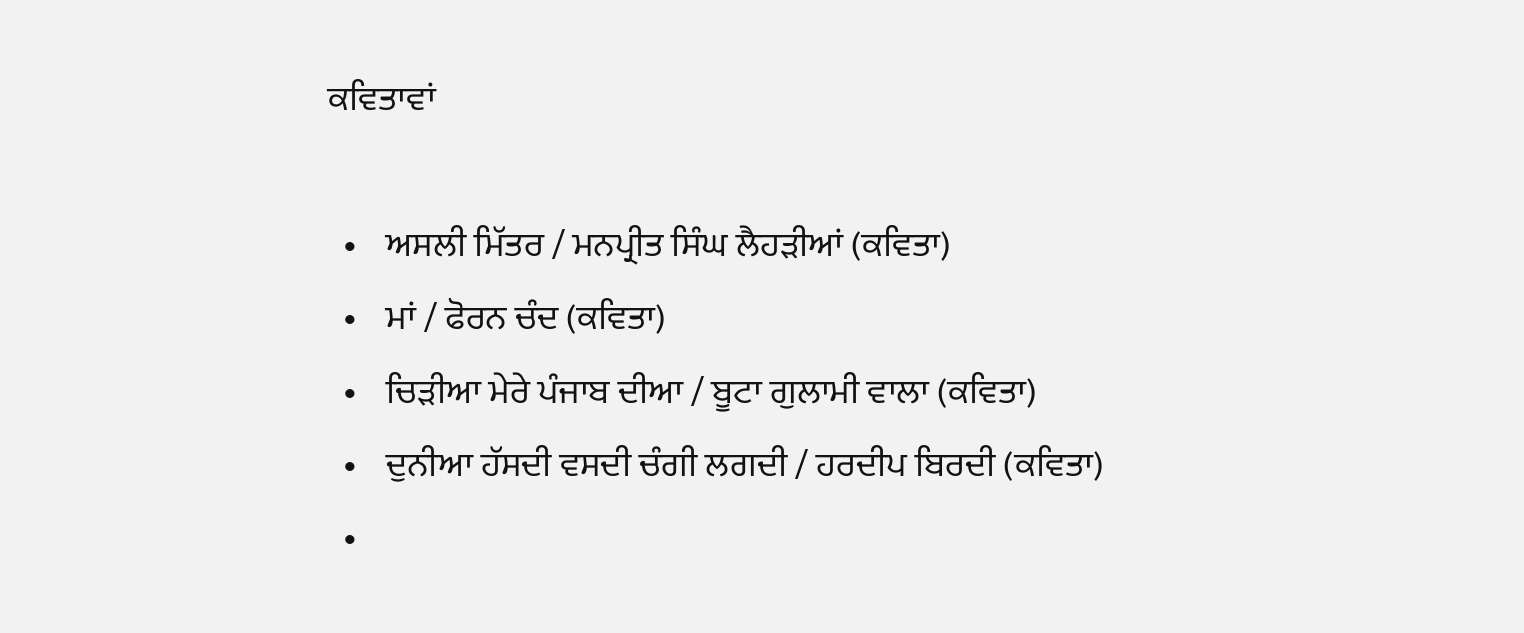ਕਵਿਤਾਵਾਂ

  •    ਅਸਲੀ ਮਿੱਤਰ / ਮਨਪ੍ਰੀਤ ਸਿੰਘ ਲੈਹੜੀਆਂ (ਕਵਿਤਾ)
  •    ਮਾਂ / ਫੋਰਨ ਚੰਦ (ਕਵਿਤਾ)
  •    ਚਿੜੀਆ ਮੇਰੇ ਪੰਜਾਬ ਦੀਆ / ਬੂਟਾ ਗੁਲਾਮੀ ਵਾਲਾ (ਕਵਿਤਾ)
  •    ਦੁਨੀਆ ਹੱਸਦੀ ਵਸਦੀ ਚੰਗੀ ਲਗਦੀ / ਹਰਦੀਪ ਬਿਰਦੀ (ਕਵਿਤਾ)
  •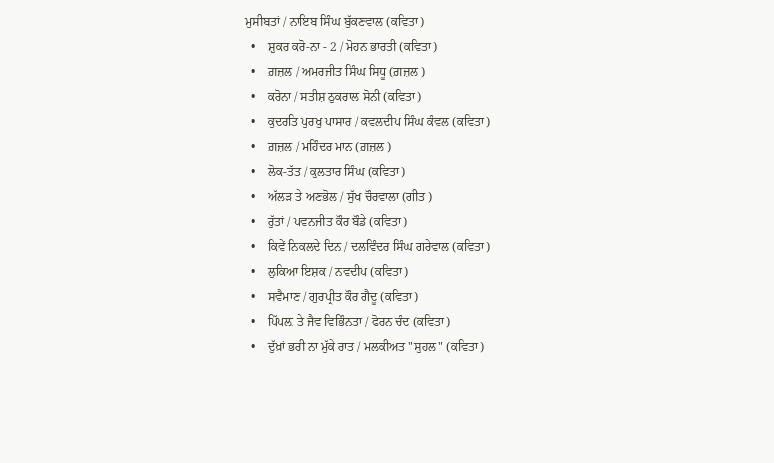ਮੁਸੀਬਤਾਂ / ਨਾਇਬ ਸਿੰਘ ਬੁੱਕਣਵਾਲ (ਕਵਿਤਾ)
  •    ਸ਼ੁਕਰ ਕਰੋ-ਨਾ - 2 / ਮੋਹਨ ਭਾਰਤੀ (ਕਵਿਤਾ)
  •    ਗ਼ਜ਼ਲ / ਅਮਰਜੀਤ ਸਿੰਘ ਸਿਧੂ (ਗ਼ਜ਼ਲ )
  •    ਕਰੋਨਾ / ਸਤੀਸ਼ ਠੁਕਰਾਲ ਸੋਨੀ (ਕਵਿਤਾ)
  •    ਕੁਦਰਤਿ ਪੁਰਖੁ ਪਾਸਾਰ / ਕਵਲਦੀਪ ਸਿੰਘ ਕੰਵਲ (ਕਵਿਤਾ)
  •    ਗ਼ਜ਼ਲ / ਮਹਿੰਦਰ ਮਾਨ (ਗ਼ਜ਼ਲ )
  •    ਲੋਕ-ਤੱਤ / ਕੁਲਤਾਰ ਸਿੰਘ (ਕਵਿਤਾ)
  •    ਅੱਲੜ ਤੇ ਅਣਭੋਲ / ਸੁੱਖ ਚੌਰਵਾਲਾ (ਗੀਤ )
  •    ਰੁੱਤਾਂ / ਪਵਨਜੀਤ ਕੌਰ ਬੌਡੇ (ਕਵਿਤਾ)
  •    ਕਿਵੇਂ ਨਿਕਲਦੇ ਦਿਨ / ਦਲਵਿੰਦਰ ਸਿੰਘ ਗਰੇਵਾਲ (ਕਵਿਤਾ)
  •    ਲੁਕਿਆ ਇਸ਼ਕ / ਨਵਦੀਪ (ਕਵਿਤਾ)
  •    ਸਵੈਮਾਣ / ਗੁਰਪ੍ਰੀਤ ਕੌਰ ਗੈਦੂ (ਕਵਿਤਾ)
  •    ਪਿੱਪਲ਼ ਤੇ ਜੈਵ ਵਿਭਿੰਨਤਾ / ਫੋਰਨ ਚੰਦ (ਕਵਿਤਾ)
  •    ਦੁੱਖ਼ਾਂ ਭਰੀ ਨਾ ਮੁੱਕੇ ਰਾਤ / ਮਲਕੀਅਤ "ਸੁਹਲ" (ਕਵਿਤਾ)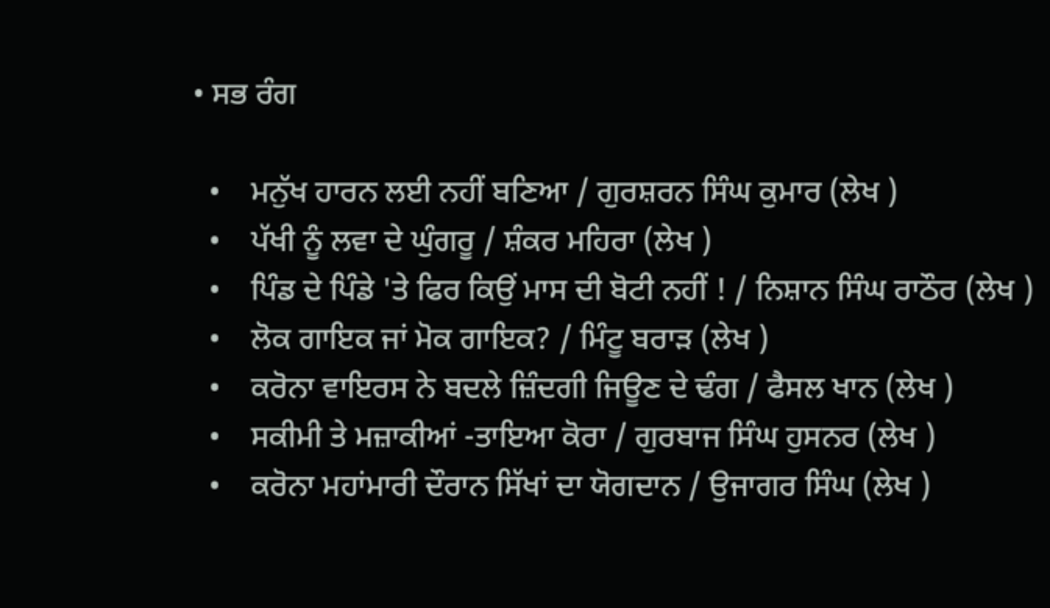• ਸਭ ਰੰਗ

  •    ਮਨੁੱਖ ਹਾਰਨ ਲਈ ਨਹੀਂ ਬਣਿਆ / ਗੁਰਸ਼ਰਨ ਸਿੰਘ ਕੁਮਾਰ (ਲੇਖ )
  •    ਪੱਖੀ ਨੂੰ ਲਵਾ ਦੇ ਘੁੰਗਰੂ / ਸ਼ੰਕਰ ਮਹਿਰਾ (ਲੇਖ )
  •    ਪਿੰਡ ਦੇ ਪਿੰਡੇ 'ਤੇ ਫਿਰ ਕਿਉਂ ਮਾਸ ਦੀ ਬੋਟੀ ਨਹੀਂ ! / ਨਿਸ਼ਾਨ ਸਿੰਘ ਰਾਠੌਰ (ਲੇਖ )
  •    ਲੋਕ ਗਾਇਕ ਜਾਂ ਮੋਕ ਗਾਇਕ? / ਮਿੰਟੂ ਬਰਾੜ (ਲੇਖ )
  •    ਕਰੋਨਾ ਵਾਇਰਸ ਨੇ ਬਦਲੇ ਜ਼ਿੰਦਗੀ ਜਿਊਣ ਦੇ ਢੰਗ / ਫੈਸਲ ਖਾਨ (ਲੇਖ )
  •    ਸਕੀਮੀ ਤੇ ਮਜ਼ਾਕੀਆਂ -ਤਾਇਆ ਕੋਰਾ / ਗੁਰਬਾਜ ਸਿੰਘ ਹੁਸਨਰ (ਲੇਖ )
  •    ਕਰੋਨਾ ਮਹਾਂਮਾਰੀ ਦੌਰਾਨ ਸਿੱਖਾਂ ਦਾ ਯੋਗਦਾਨ / ਉਜਾਗਰ ਸਿੰਘ (ਲੇਖ )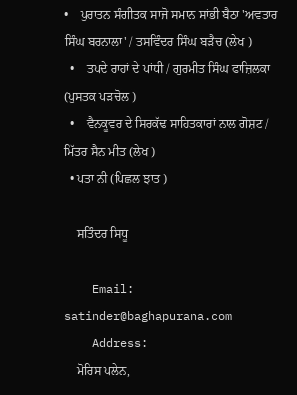•    ਪੁਰਾਤਨ ਸੰਗੀਤਕ ਸਾਜੋ ਸਮਾਨ ਸਾਂਭੀ ਬੈਠਾ 'ਅਵਤਾਰ ਸਿੰਘ ਬਰਨਾਲਾ' / ਤਸਵਿੰਦਰ ਸਿੰਘ ਬੜੈਚ (ਲੇਖ )
  •    ਤਪਦੇ ਰਾਹਾਂ ਦੇ ਪਾਂਧੀ / ਗੁਰਮੀਤ ਸਿੰਘ ਫਾਜ਼ਿਲਕਾ (ਪੁਸਤਕ ਪੜਚੋਲ )
  •    ਵੈਨਕੂਵਰ ਦੇ ਸਿਰਕੱਢ ਸਾਹਿਤਕਾਰਾਂ ਨਾਲ ਗੋਸ਼ਟ / ਮਿੱਤਰ ਸੈਨ ਮੀਤ (ਲੇਖ )
  • ਪਤਾ ਨੀ (ਪਿਛਲ ਝਾਤ )

    ਸਤਿੰਦਰ ਸਿਧੂ

    Email: satinder@baghapurana.com
    Address:
    ਮੋਰਿਸ ਪਲੇਨ,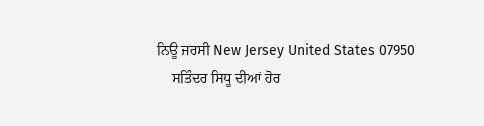ਨਿਊ ਜਰਸੀ New Jersey United States 07950
    ਸਤਿੰਦਰ ਸਿਧੂ ਦੀਆਂ ਹੋਰ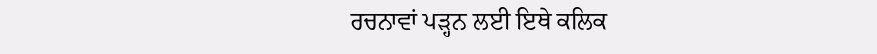ਰਚਨਾਵਾਂ ਪੜ੍ਹਨ ਲਈ ਇਥੇ ਕਲਿਕ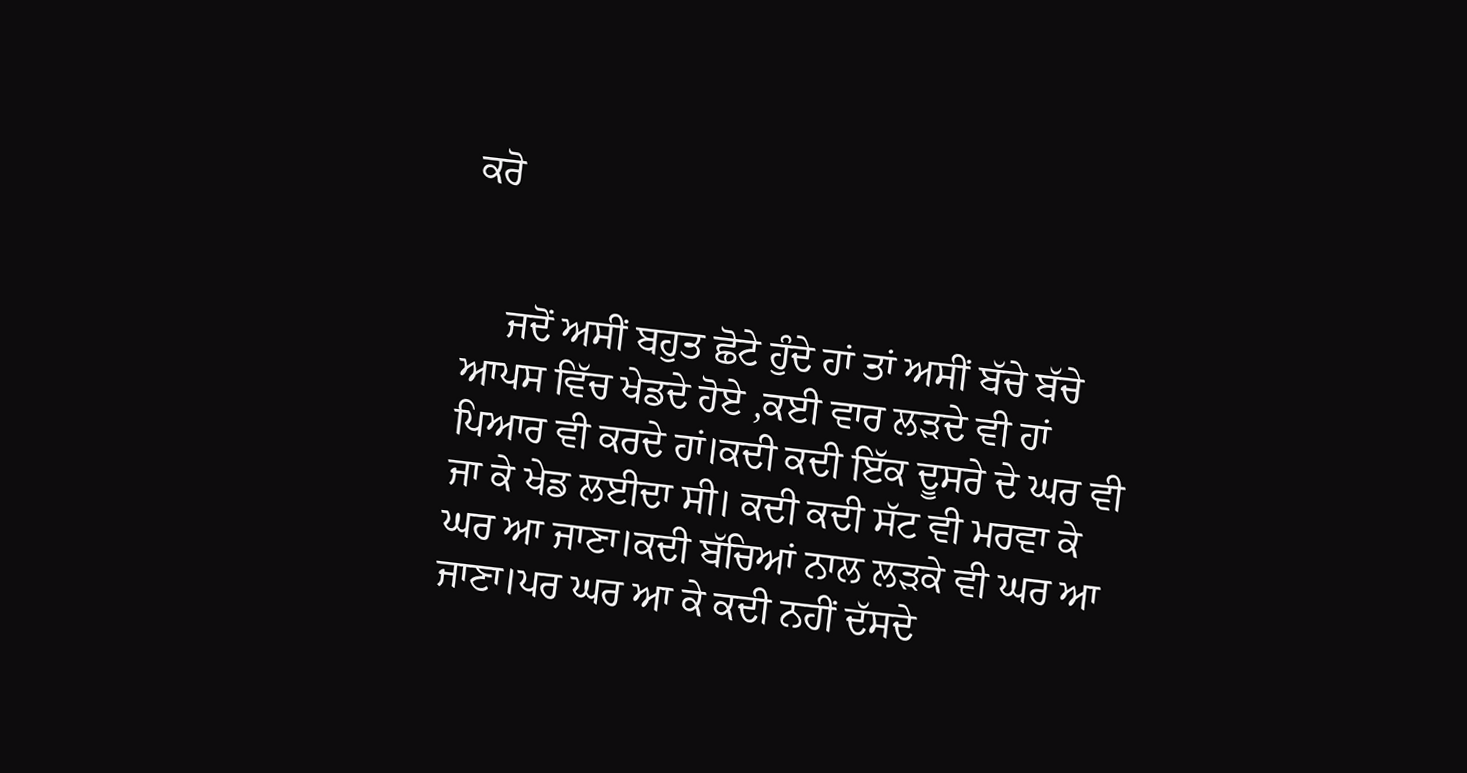ਕਰੋ


    ਜਦੋਂ ਅਸੀਂ ਬਹੁਤ ਛੋਟੇ ਹੁੰਦੇ ਹਾਂ ਤਾਂ ਅਸੀਂ ਬੱਚੇ ਬੱਚੇ ਆਪਸ ਵਿੱਚ ਖੇਡਦੇ ਹੋਏ ,ਕਈ ਵਾਰ ਲੜਦੇ ਵੀ ਹਾਂ ਪਿਆਰ ਵੀ ਕਰਦੇ ਹਾਂ।ਕਦੀ ਕਦੀ ਇੱਕ ਦੂਸਰੇ ਦੇ ਘਰ ਵੀ ਜਾ ਕੇ ਖੇਡ ਲਈਦਾ ਸੀ। ਕਦੀ ਕਦੀ ਸੱਟ ਵੀ ਮਰਵਾ ਕੇ ਘਰ ਆ ਜਾਣਾ।ਕਦੀ ਬੱਚਿਆਂ ਨਾਲ ਲੜਕੇ ਵੀ ਘਰ ਆ ਜਾਣਾ।ਪਰ ਘਰ ਆ ਕੇ ਕਦੀ ਨਹੀਂ ਦੱਸਦੇ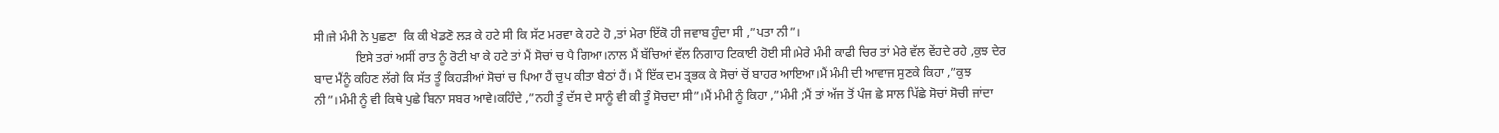ਸੀ।ਜੇ ਮੰਮੀ ਨੇ ਪੁਛਣਾ  ਕਿ ਕੀ ਖੇਡਣੋ ਲੜ ਕੇ ਹਟੇ ਸੀ ਕਿ ਸੱਟ ਮਰਵਾ ਕੇ ਹਟੇ ਹੋ ,ਤਾਂ ਮੇਰਾ ਇੱਕੋ ਹੀ ਜਵਾਬ ਹੁੰਦਾ ਸੀ ,”ਪਤਾ ਨੀ”।
             ਇਸੇ ਤਰਾਂ ਅਸੀਂ ਰਾਤ ਨੂੰ ਰੋਟੀ ਖਾ ਕੇ ਹਟੇ ਤਾਂ ਮੈਂ ਸੋਚਾਂ ਚ ਪੈ ਗਿਆ।ਨਾਲ ਮੈਂ ਬੱਚਿਆਂ ਵੱਲ ਨਿਗਾਹ ਟਿਕਾਈ ਹੋਈ ਸੀ।ਮੇਰੇ ਮੰਮੀ ਕਾਫੀ ਚਿਰ ਤਾਂ ਮੇਰੇ ਵੱਲ ਵੇਂਹਦੇ ਰਹੇ ,ਕੁਝ ਦੇਰ ਬਾਦ ਮੈਂਨੂੰ ਕਹਿਣ ਲੱਗੇ ਕਿ ਸੱਤ ਤੂੰ ਕਿਹੜੀਆਂ ਸੋਚਾਂ ਚ ਪਿਆ ਹੈਂ ਚੁਪ ਕੀਤਾ ਬੈਠਾਂ ਹੈਂ। ਮੈਂ ਇੱਕ ਦਮ ਤ੍ਰਭਕ ਕੇ ਸੋਚਾਂ ਚੋਂ ਬਾਹਰ ਆਇਆ।ਮੈਂ ਮੰਮੀ ਦੀ ਆਵਾਜ ਸੁਣਕੇ ਕਿਹਾ ,”ਕੁਝ ਨੀ”।ਮੰਮੀ ਨੂੰ ਵੀ ਕਿਥੇ ਪੁਛੇ ਬਿਨਾ ਸਬਰ ਆਵੇ।ਕਹਿੰਦੇ ,”ਨਹੀ ਤੂੰ ਦੱਸ ਦੇ ਸਾਨੂੰ ਵੀ ਕੀ ਤੂੰ ਸੋਚਦਾ ਸੀ”।ਮੈਂ ਮੰਮੀ ਨੂੰ ਕਿਹਾ ,”ਮੰਮੀ ;ਮੈਂ ਤਾਂ ਅੱਜ ਤੋਂ ਪੰਜ ਛੇ ਸਾਲ ਪਿੱਛੇ ਸੋਚਾਂ ਸੋਚੀ ਜਾਂਦਾ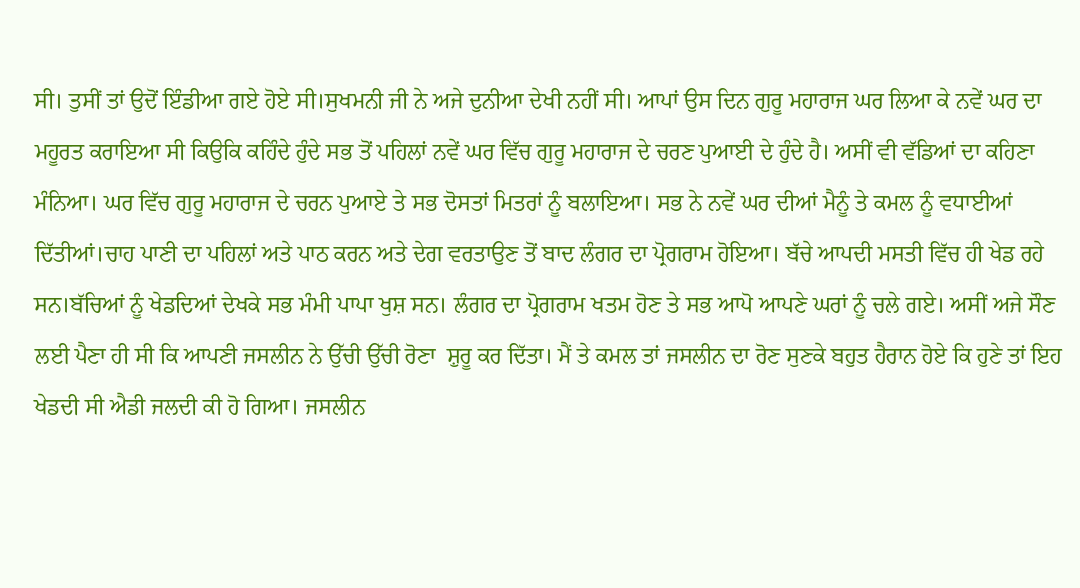ਸੀ। ਤੁਸੀਂ ਤਾਂ ਉਦੋਂ ਇੰਡੀਆ ਗਏ ਹੋਏ ਸੀ।ਸੁਖਮਨੀ ਜੀ ਨੇ ਅਜੇ ਦੁਨੀਆ ਦੇਖੀ ਨਹੀਂ ਸੀ। ਆਪਾਂ ਉਸ ਦਿਨ ਗੁਰੂ ਮਹਾਰਾਜ ਘਰ ਲਿਆ ਕੇ ਨਵੇਂ ਘਰ ਦਾ ਮਹੂਰਤ ਕਰਾਇਆ ਸੀ ਕਿਉਕਿ ਕਹਿੰਦੇ ਹੁੰਦੇ ਸਭ ਤੋਂ ਪਹਿਲਾਂ ਨਵੇਂ ਘਰ ਵਿੱਚ ਗੁਰੂ ਮਹਾਰਾਜ ਦੇ ਚਰਣ ਪੁਆਈ ਦੇ ਹੁੰਦੇ ਹੈ। ਅਸੀਂ ਵੀ ਵੱਡਿਆਂ ਦਾ ਕਹਿਣਾ ਮੰਨਿਆ। ਘਰ ਵਿੱਚ ਗੁਰੂ ਮਹਾਰਾਜ ਦੇ ਚਰਨ ਪੁਆਏ ਤੇ ਸਭ ਦੋਸਤਾਂ ਮਿਤਰਾਂ ਨੂੰ ਬਲਾਇਆ। ਸਭ ਨੇ ਨਵੇਂ ਘਰ ਦੀਆਂ ਮੈਨੂੰ ਤੇ ਕਮਲ ਨੂੰ ਵਧਾਈਆਂ ਦਿੱਤੀਆਂ।ਚਾਹ ਪਾਣੀ ਦਾ ਪਹਿਲਾਂ ਅਤੇ ਪਾਠ ਕਰਨ ਅਤੇ ਦੇਗ ਵਰਤਾਉਣ ਤੋਂ ਬਾਦ ਲੰਗਰ ਦਾ ਪ੍ਰੋਗਰਾਮ ਹੋਇਆ। ਬੱਚੇ ਆਪਦੀ ਮਸਤੀ ਵਿੱਚ ਹੀ ਖੇਡ ਰਹੇ ਸਨ।ਬੱਚਿਆਂ ਨੂੰ ਖੇਡਦਿਆਂ ਦੇਖਕੇ ਸਭ ਮੰਮੀ ਪਾਪਾ ਖੁਸ਼ ਸਨ। ਲੰਗਰ ਦਾ ਪ੍ਰੋਗਰਾਮ ਖਤਮ ਹੋਣ ਤੇ ਸਭ ਆਪੋ ਆਪਣੇ ਘਰਾਂ ਨੂੰ ਚਲੇ ਗਏ। ਅਸੀਂ ਅਜੇ ਸੌਣ ਲਈ ਪੈਣਾ ਹੀ ਸੀ ਕਿ ਆਪਣੀ ਜਸਲੀਨ ਨੇ ਉੱਚੀ ਉੱਚੀ ਰੋਣਾ  ਸ਼ੁਰੂ ਕਰ ਦਿੱਤਾ। ਮੈਂ ਤੇ ਕਮਲ ਤਾਂ ਜਸਲੀਨ ਦਾ ਰੋਣ ਸੁਣਕੇ ਬਹੁਤ ਹੈਰਾਨ ਹੋਏ ਕਿ ਹੁਣੇ ਤਾਂ ਇਹ ਖੇਡਦੀ ਸੀ ਐਡੀ ਜਲਦੀ ਕੀ ਹੋ ਗਿਆ। ਜਸਲੀਨ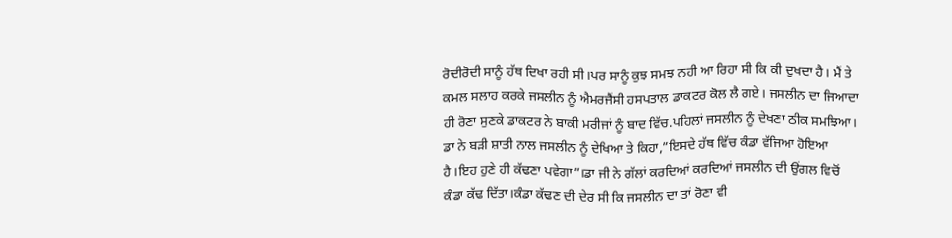ਰੋਦੀਰੋਦੀ ਸਾਨੂੰ ਹੱਥ ਦਿਖਾ ਰਹੀ ਸੀ।ਪਰ ਸਾਨੂੰ ਕੁਝ ਸਮਝ ਨਹੀ ਆ ਰਿਹਾ ਸੀ ਕਿ ਕੀ ਦੁਖਦਾ ਹੈ। ਮੈਂ ਤੇ ਕਮਲ ਸਲਾਹ ਕਰਕੇ ਜਸਲੀਨ ਨੂੰ ਐਮਰਜੈਂਸੀ ਹਸਪਤਾਲ ਡਾਕਟਰ ਕੋਲ ਲੈ ਗਏ। ਜਸਲੀਨ ਦਾ ਜਿਆਦਾ ਹੀ ਰੋਣਾ ਸੁਣਕੇ ਡਾਕਟਰ ਨੇ ਬਾਕੀ ਮਰੀਜਾਂ ਨੂੰ ਬਾਦ ਵਿੱਚ.ਪਹਿਲਾਂ ਜਸਲੀਨ ਨੂੰ ਦੇਖਣਾ ਠੀਕ ਸਮਝਿਆ। ਡਾ ਨੇ ਬੜੀ ਸ਼ਾਤੀ ਨਾਲ ਜਸਲੀਨ ਨੂੰ ਦੇਖਿਆ ਤੇ ਕਿਹਾ,”ਇਸਦੇ ਹੱਥ ਵਿੱਚ ਕੰਡਾ ਵੱਜਿਆ ਹੋਇਆ ਹੈ।ਇਹ ਹੁਣੇ ਹੀ ਕੱਢਣਾ ਪਵੇਗਾ”।ਡਾ ਜੀ ਨੇ ਗੱਲਾਂ ਕਰਦਿਆਂ ਕਰਦਿਆਂ ਜਸਲੀਨ ਦੀ ਉਂਗਲ ਵਿਚੋਂ ਕੰਡਾ ਕੱਢ ਦਿੱਤਾ।ਕੰਡਾ ਕੱਢਣ ਦੀ ਦੇਰ ਸੀ ਕਿ ਜਸਲੀਨ ਦਾ ਤਾਂ ਰੋਣਾ ਵੀ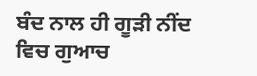ਬੰਦ ਨਾਲ ਹੀ ਗੂੜੀ ਨੀਂਦ ਵਿਚ ਗੁਆਚ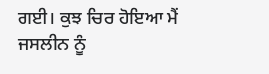ਗਈ। ਕੁਝ ਚਿਰ ਹੋਇਆ ਮੈਂ ਜਸਲੀਨ ਨੂੰ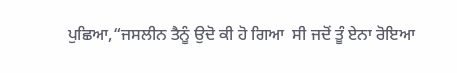ਪੁਛਿਆ,“ਜਸਲੀਨ ਤੈਨੂੰ ਉਦੋ ਕੀ ਹੋ ਗਿਆ  ਸੀ ਜਦੋਂ ਤੂੰ ਏਨਾ ਰੋਇਆ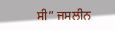ਸੀ” ਜਸਲੀਨ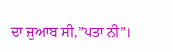ਦਾ ਜੁਆਬ ਸੀ,”ਪਤਾ ਨੀ”।